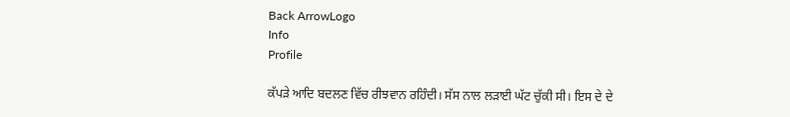Back ArrowLogo
Info
Profile

ਕੱਪੜੇ ਆਦਿ ਬਦਲਣ ਵਿੱਚ ਰੀਝਵਾਨ ਰਹਿੰਦੀ। ਸੱਸ ਨਾਲ ਲੜਾਈ ਘੱਟ ਚੁੱਕੀ ਸੀ। ਇਸ ਦੇ ਦੇ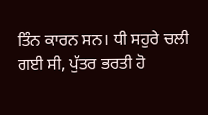ਤਿੰਨ ਕਾਰਨ ਸਨ। ਧੀ ਸਹੁਰੇ ਚਲੀ ਗਈ ਸੀ, ਪੁੱਤਰ ਭਰਤੀ ਹੋ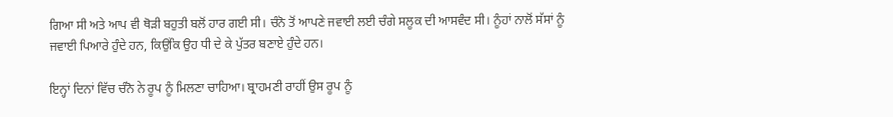ਗਿਆ ਸੀ ਅਤੇ ਆਪ ਵੀ ਥੋੜੀ ਬਹੁਤੀ ਬਲੋਂ ਹਾਰ ਗਈ ਸੀ। ਚੰਨੋ ਤੋਂ ਆਪਣੇ ਜਵਾਈ ਲਈ ਚੰਗੇ ਸਲੂਕ ਦੀ ਆਸਵੰਦ ਸੀ। ਨੂੰਹਾਂ ਨਾਲੋਂ ਸੱਸਾਂ ਨੂੰ ਜਵਾਈ ਪਿਆਰੇ ਹੁੰਦੇ ਹਨ, ਕਿਉਂਕਿ ਉਹ ਧੀ ਦੇ ਕੇ ਪੁੱਤਰ ਬਣਾਏ ਹੁੰਦੇ ਹਨ।

ਇਨ੍ਹਾਂ ਦਿਨਾਂ ਵਿੱਚ ਚੰਨੋ ਨੇ ਰੂਪ ਨੂੰ ਮਿਲਣਾ ਚਾਹਿਆ। ਬ੍ਰਾਹਮਣੀ ਰਾਹੀਂ ਉਸ ਰੂਪ ਨੂੰ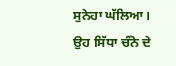ਸੁਨੇਹਾ ਘੱਲਿਆ। ਉਹ ਸਿੱਧਾ ਚੰਨੋ ਦੇ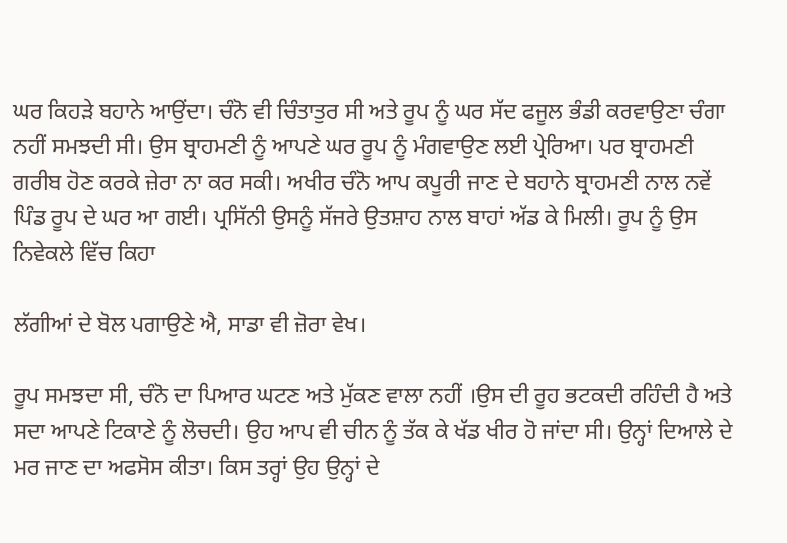ਘਰ ਕਿਹੜੇ ਬਹਾਨੇ ਆਉਂਦਾ। ਚੰਨੋ ਵੀ ਚਿੰਤਾਤੁਰ ਸੀ ਅਤੇ ਰੂਪ ਨੂੰ ਘਰ ਸੱਦ ਫਜੂਲ ਭੰਡੀ ਕਰਵਾਉਣਾ ਚੰਗਾ ਨਹੀਂ ਸਮਝਦੀ ਸੀ। ਉਸ ਬ੍ਰਾਹਮਣੀ ਨੂੰ ਆਪਣੇ ਘਰ ਰੂਪ ਨੂੰ ਮੰਗਵਾਉਣ ਲਈ ਪ੍ਰੇਰਿਆ। ਪਰ ਬ੍ਰਾਹਮਣੀ ਗਰੀਬ ਹੋਣ ਕਰਕੇ ਜ਼ੇਰਾ ਨਾ ਕਰ ਸਕੀ। ਅਖੀਰ ਚੰਨੋ ਆਪ ਕਪੂਰੀ ਜਾਣ ਦੇ ਬਹਾਨੇ ਬ੍ਰਾਹਮਣੀ ਨਾਲ ਨਵੇਂ ਪਿੰਡ ਰੂਪ ਦੇ ਘਰ ਆ ਗਈ। ਪ੍ਰਸਿੱਨੀ ਉਸਨੂੰ ਸੱਜਰੇ ਉਤਸ਼ਾਹ ਨਾਲ ਬਾਹਾਂ ਅੱਡ ਕੇ ਮਿਲੀ। ਰੂਪ ਨੂੰ ਉਸ ਨਿਵੇਕਲੇ ਵਿੱਚ ਕਿਹਾ

ਲੱਗੀਆਂ ਦੇ ਬੋਲ ਪਗਾਉਣੇ ਐ, ਸਾਡਾ ਵੀ ਜ਼ੋਰਾ ਵੇਖ।

ਰੂਪ ਸਮਝਦਾ ਸੀ, ਚੰਨੋ ਦਾ ਪਿਆਰ ਘਟਣ ਅਤੇ ਮੁੱਕਣ ਵਾਲਾ ਨਹੀਂ ।ਉਸ ਦੀ ਰੂਹ ਭਟਕਦੀ ਰਹਿੰਦੀ ਹੈ ਅਤੇ ਸਦਾ ਆਪਣੇ ਟਿਕਾਣੇ ਨੂੰ ਲੋਚਦੀ। ਉਹ ਆਪ ਵੀ ਚੀਨ ਨੂੰ ਤੱਕ ਕੇ ਖੱਡ ਖੀਰ ਹੋ ਜਾਂਦਾ ਸੀ। ਉਨ੍ਹਾਂ ਦਿਆਲੇ ਦੇ ਮਰ ਜਾਣ ਦਾ ਅਫਸੋਸ ਕੀਤਾ। ਕਿਸ ਤਰ੍ਹਾਂ ਉਹ ਉਨ੍ਹਾਂ ਦੇ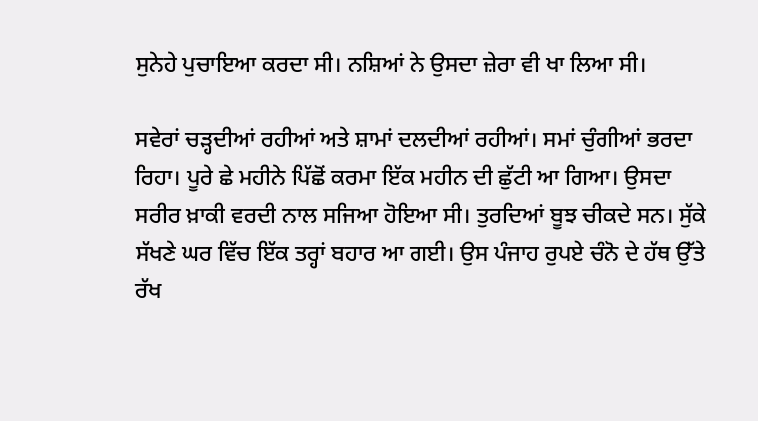ਸੁਨੇਹੇ ਪੁਚਾਇਆ ਕਰਦਾ ਸੀ। ਨਸ਼ਿਆਂ ਨੇ ਉਸਦਾ ਜ਼ੇਰਾ ਵੀ ਖਾ ਲਿਆ ਸੀ।

ਸਵੇਰਾਂ ਚੜ੍ਹਦੀਆਂ ਰਹੀਆਂ ਅਤੇ ਸ਼ਾਮਾਂ ਦਲਦੀਆਂ ਰਹੀਆਂ। ਸਮਾਂ ਚੁੰਗੀਆਂ ਭਰਦਾ ਰਿਹਾ। ਪੂਰੇ ਛੇ ਮਹੀਨੇ ਪਿੱਛੋਂ ਕਰਮਾ ਇੱਕ ਮਹੀਨ ਦੀ ਛੁੱਟੀ ਆ ਗਿਆ। ਉਸਦਾ ਸਰੀਰ ਖ਼ਾਕੀ ਵਰਦੀ ਨਾਲ ਸਜਿਆ ਹੋਇਆ ਸੀ। ਤੁਰਦਿਆਂ ਬੂਝ ਚੀਕਦੇ ਸਨ। ਸੁੱਕੇ ਸੱਖਣੇ ਘਰ ਵਿੱਚ ਇੱਕ ਤਰ੍ਹਾਂ ਬਹਾਰ ਆ ਗਈ। ਉਸ ਪੰਜਾਹ ਰੁਪਏ ਚੰਨੋ ਦੇ ਹੱਥ ਉੱਤੇ ਰੱਖ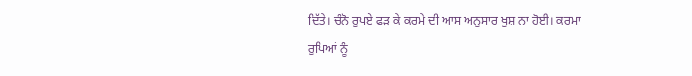ਦਿੱਤੇ। ਚੰਨੋ ਰੁਪਏ ਫੜ ਕੇ ਕਰਮੇ ਦੀ ਆਸ ਅਨੁਸਾਰ ਖੁਸ਼ ਨਾ ਹੋਈ। ਕਰਮਾ ਰੁਪਿਆਂ ਨੂੰ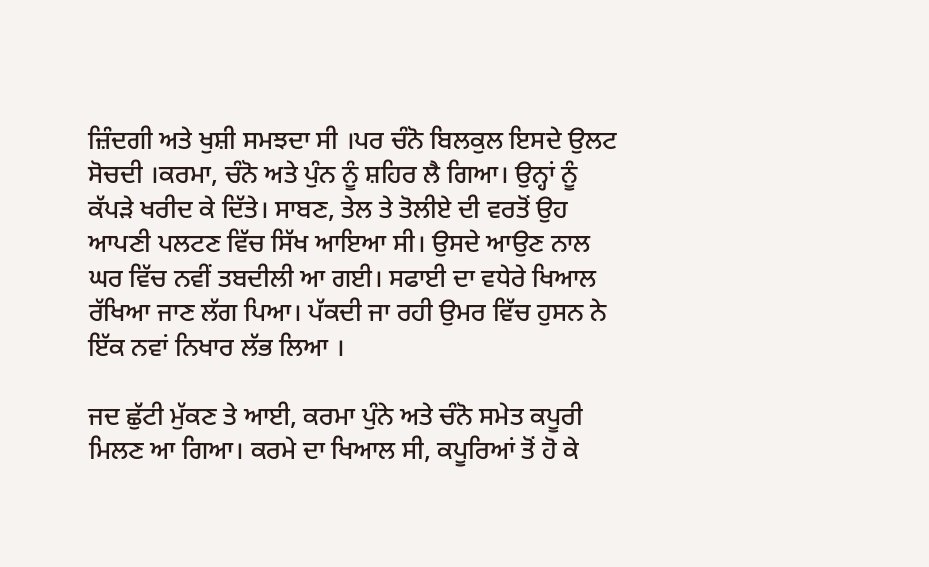ਜ਼ਿੰਦਗੀ ਅਤੇ ਖੁਸ਼ੀ ਸਮਝਦਾ ਸੀ ।ਪਰ ਚੰਨੋ ਬਿਲਕੁਲ ਇਸਦੇ ਉਲਟ ਸੋਚਦੀ ।ਕਰਮਾ, ਚੰਨੋ ਅਤੇ ਪੁੰਨ ਨੂੰ ਸ਼ਹਿਰ ਲੈ ਗਿਆ। ਉਨ੍ਹਾਂ ਨੂੰ ਕੱਪੜੇ ਖਰੀਦ ਕੇ ਦਿੱਤੇ। ਸਾਬਣ, ਤੇਲ ਤੇ ਤੋਲੀਏ ਦੀ ਵਰਤੋਂ ਉਹ ਆਪਣੀ ਪਲਟਣ ਵਿੱਚ ਸਿੱਖ ਆਇਆ ਸੀ। ਉਸਦੇ ਆਉਣ ਨਾਲ ਘਰ ਵਿੱਚ ਨਵੀਂ ਤਬਦੀਲੀ ਆ ਗਈ। ਸਫਾਈ ਦਾ ਵਧੇਰੇ ਖਿਆਲ ਰੱਖਿਆ ਜਾਣ ਲੱਗ ਪਿਆ। ਪੱਕਦੀ ਜਾ ਰਹੀ ਉਮਰ ਵਿੱਚ ਹੁਸਨ ਨੇ ਇੱਕ ਨਵਾਂ ਨਿਖਾਰ ਲੱਭ ਲਿਆ ।

ਜਦ ਛੁੱਟੀ ਮੁੱਕਣ ਤੇ ਆਈ, ਕਰਮਾ ਪੁੰਨੇ ਅਤੇ ਚੰਨੋ ਸਮੇਤ ਕਪੂਰੀ ਮਿਲਣ ਆ ਗਿਆ। ਕਰਮੇ ਦਾ ਖਿਆਲ ਸੀ, ਕਪੂਰਿਆਂ ਤੋਂ ਹੋ ਕੇ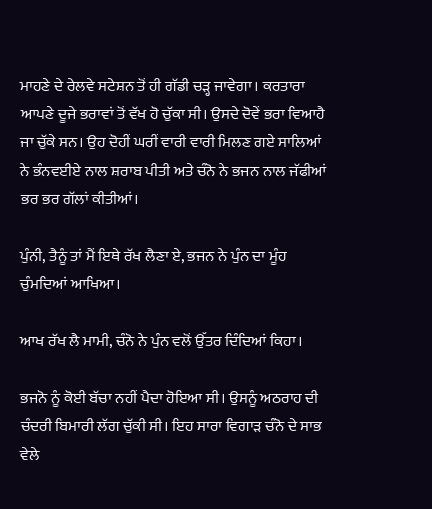ਮਾਹਣੇ ਦੇ ਰੇਲਵੇ ਸਟੇਸ਼ਨ ਤੋਂ ਹੀ ਗੱਡੀ ਚੜ੍ਹ ਜਾਵੇਗਾ। ਕਰਤਾਰਾ ਆਪਣੇ ਦੂਜੇ ਭਰਾਵਾਂ ਤੋਂ ਵੱਖ ਹੋ ਚੁੱਕਾ ਸੀ। ਉਸਦੇ ਦੋਵੇਂ ਭਰਾ ਵਿਆਹੈ ਜਾ ਚੁੱਕੇ ਸਨ। ਉਹ ਦੋਹੀਂ ਘਰੀਂ ਵਾਰੀ ਵਾਰੀ ਮਿਲਣ ਗਏ ਸਾਲਿਆਂ ਨੇ ਭੰਨਵਈਏ ਨਾਲ ਸ਼ਰਾਬ ਪੀਤੀ ਅਤੇ ਚੰਨੋ ਨੇ ਭਜਨ ਨਾਲ ਜੱਫੀਆਂ ਭਰ ਭਰ ਗੱਲਾਂ ਕੀਤੀਆਂ।

ਪੁੰਨੀ, ਤੈਨੂੰ ਤਾਂ ਮੈਂ ਇਥੇ ਰੱਖ ਲੈਣਾ ਏ, ਭਜਨ ਨੇ ਪੁੰਨ ਦਾ ਮੂੰਹ ਚੁੰਮਦਿਆਂ ਆਖਿਆ।

ਆਖ ਰੱਖ ਲੈ ਮਾਮੀ, ਚੰਨੋ ਨੇ ਪੁੰਨ ਵਲੋਂ ਉੱਤਰ ਦਿੰਦਿਆਂ ਕਿਹਾ।

ਭਜਨੋ ਨੂੰ ਕੋਈ ਬੱਚਾ ਨਹੀਂ ਪੈਦਾ ਹੋਇਆ ਸੀ। ਉਸਨੂੰ ਅਠਰਾਹ ਦੀ ਚੰਦਰੀ ਬਿਮਾਰੀ ਲੱਗ ਚੁੱਕੀ ਸੀ। ਇਹ ਸਾਰਾ ਵਿਗਾੜ ਚੰਨੋ ਦੇ ਸਾਭ ਵੇਲੇ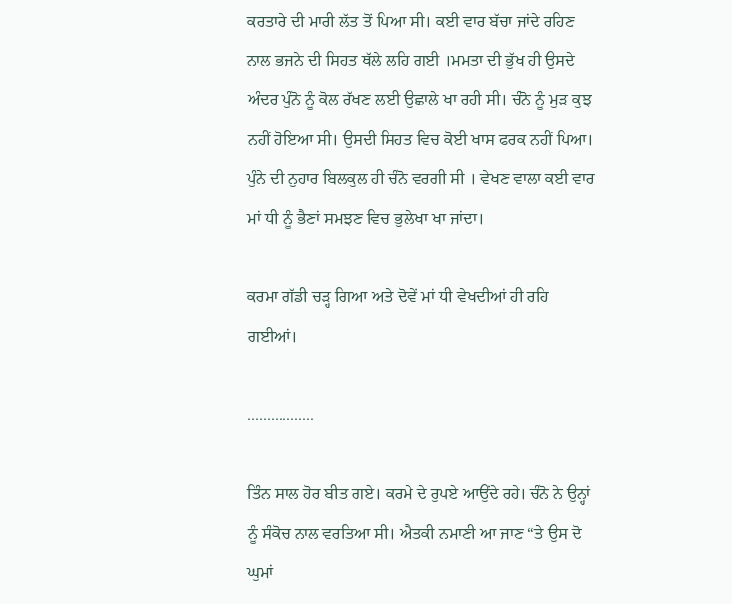ਕਰਤਾਰੇ ਦੀ ਮਾਰੀ ਲੱਤ ਤੋਂ ਪਿਆ ਸੀ। ਕਈ ਵਾਰ ਬੱਚਾ ਜਾਂਦੇ ਰਹਿਣ ਨਾਲ ਭਜਨੇ ਦੀ ਸਿਹਤ ਥੱਲੇ ਲਹਿ ਗਈ ।ਮਮਤਾ ਦੀ ਭੁੱਖ ਹੀ ਉਸਦੇ ਅੰਦਰ ਪੁੰਨੋ ਨੂੰ ਕੋਲ ਰੱਖਣ ਲਈ ਉਛਾਲੇ ਖਾ ਰਹੀ ਸੀ। ਚੰਨੋ ਨੂੰ ਮੁੜ ਕੁਝ ਨਹੀਂ ਹੋਇਆ ਸੀ। ਉਸਦੀ ਸਿਹਤ ਵਿਚ ਕੋਈ ਖਾਸ ਫਰਕ ਨਹੀਂ ਪਿਆ। ਪੁੰਨੇ ਦੀ ਨੁਹਾਰ ਬਿਲਕੁਲ ਹੀ ਚੰਨੋ ਵਰਗੀ ਸੀ । ਵੇਖਣ ਵਾਲਾ ਕਈ ਵਾਰ ਮਾਂ ਧੀ ਨੂੰ ਭੈਣਾਂ ਸਮਝਣ ਵਿਚ ਭੁਲੇਖਾ ਖਾ ਜਾਂਦਾ।

ਕਰਮਾ ਗੱਡੀ ਚੜ੍ਹ ਗਿਆ ਅਤੇ ਦੋਵੇਂ ਮਾਂ ਧੀ ਵੇਖਦੀਆਂ ਹੀ ਰਹਿ ਗਈਆਂ।

.................

ਤਿੰਨ ਸਾਲ ਹੋਰ ਬੀਤ ਗਏ। ਕਰਮੇ ਦੇ ਰੁਪਏ ਆਉਂਦੇ ਰਹੇ। ਚੰਨੋ ਨੇ ਉਨ੍ਹਾਂ ਨੂੰ ਸੰਕੋਚ ਨਾਲ ਵਰਤਿਆ ਸੀ। ਐਤਕੀ ਨਮਾਣੀ ਆ ਜਾਣ “ਤੇ ਉਸ ਦੋ ਘੁਮਾਂ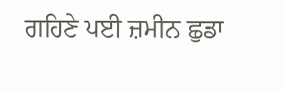ਗਹਿਣੇ ਪਈ ਜ਼ਮੀਨ ਛੁਡਾ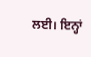ਲਈ। ਇਨ੍ਹਾਂ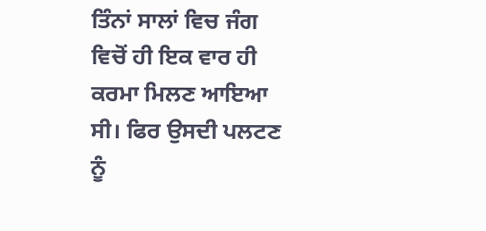ਤਿੰਨਾਂ ਸਾਲਾਂ ਵਿਚ ਜੰਗ ਵਿਚੋਂ ਹੀ ਇਕ ਵਾਰ ਹੀ ਕਰਮਾ ਮਿਲਣ ਆਇਆ ਸੀ। ਫਿਰ ਉਸਦੀ ਪਲਟਣ ਨੂੰ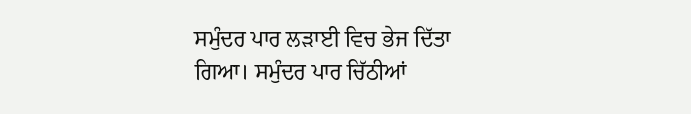ਸਮੁੰਦਰ ਪਾਰ ਲੜਾਈ ਵਿਚ ਭੇਜ ਦਿੱਤਾ ਗਿਆ। ਸਮੁੰਦਰ ਪਾਰ ਚਿੱਠੀਆਂ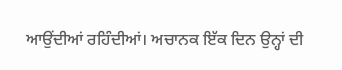ਆਉਂਦੀਆਂ ਰਹਿੰਦੀਆਂ। ਅਚਾਨਕ ਇੱਕ ਦਿਨ ਉਨ੍ਹਾਂ ਦੀ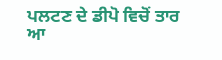ਪਲਟਣ ਦੇ ਡੀਪੋ ਵਿਚੋਂ ਤਾਰ ਆ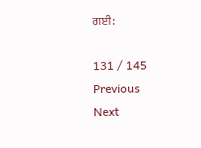ਗਈ:

131 / 145
Previous
Next